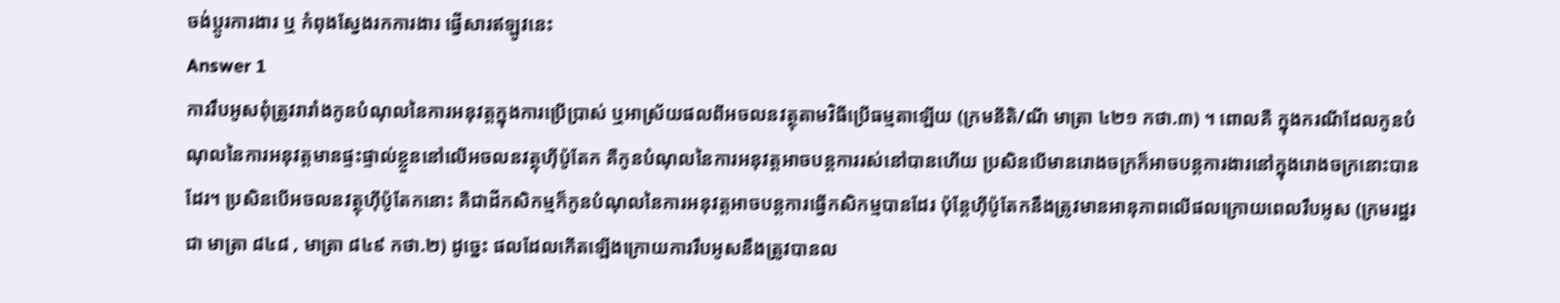ចង់ប្តូរការងារ ឬ កំពុងស្វែងរកការងារ ផ្វើសារឥឡូវនេះ
Answer 1
ការរឹបអូសពុំត្រូវរារាំងកូនបំណុលនៃការអនុវត្តក្នុងការប្រើប្រាស់ ឬអាស្រ័យផលពីអចលនវត្ថុតាមវិធីប្រើធម្មតាឡើយ (ក្រមនីតិ/ណី មាត្រា ៤២១ កថា.៣) ។ ពោលគឺ ក្នុងករណីដែលកូនបំណុលនៃការអនុវត្តមានផ្ទះផ្ទាល់ខ្លួននៅលើអចលនវត្ថុហ៊ីប៉ូតែក គឺកូនបំណុលនៃការអនុវត្តអាចបន្តការរស់នៅបានហើយ ប្រសិនបើមានរោងចក្រក៏អាចបន្តការងារនៅក្នុងរោងចក្រនោះបានដែរ។ ប្រសិនបើអចលនវត្ថុហ៊ីប៉ូតែកនោះ គឺជាដីកសិកម្មក៏កូនបំណុលនៃការអនុវត្តអាចបន្តការធ្វើកសិកម្មបានដែរ ប៉ុន្តែហ៊ីប៉ូតែកនឹងត្រូវមានអានុភាពលើផលក្រោយពេលរឹបអូស (ក្រមរដ្ឋរជា មាត្រា ៨៤៨ , មាត្រា ៨៤៩ កថា.២) ដូច្នេះ ផលដែលកើតឡើងក្រោយការរឹបអូសនឹងត្រូវបានល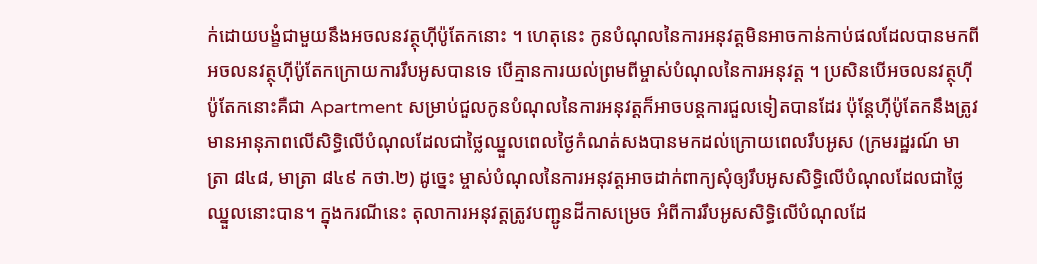ក់ដោយបង្ខំជាមួយនឹងអចលនវត្ថុហ៊ីប៉ូតែកនោះ ។ ហេតុនេះ កូនបំណុលនៃការអនុវត្តមិនអាចកាន់កាប់ផលដែលបានមកពីអចលនវត្ថុហ៊ីប៉ូតែកក្រោយការរឹបអូសបានទេ បើគ្មានការយល់ព្រមពីម្ចាស់បំណុលនៃការអនុវត្ត ។ ប្រសិនបើអចលនវត្ថុហ៊ីប៉ូតែកនោះគឺជា Apartment សម្រាប់ជួលកូនបំណុលនៃការអនុវត្តក៏អាចបន្តការជួលទៀតបានដែរ ប៉ុន្តែហ៊ីប៉ូតែកនឹងត្រូវមានអានុភាពលើសិទ្ធិលើបំណុលដែលជាថ្លៃឈ្នួលពេលថ្ងៃកំណត់សងបានមកដល់ក្រោយពេលរឹបអូស (ក្រមរដ្ឋរណ៍ មាត្រា ៨៤៨, មាត្រា ៨៤៩ កថា.២) ដូច្នេះ ម្ចាស់បំណុលនៃការអនុវត្តអាចដាក់ពាក្យសុំឲ្យរឹបអូសសិទ្ធិលើបំណុលដែលជាថ្លៃឈ្នួលនោះបាន។ ក្នុងករណីនេះ តុលាការអនុវត្តត្រូវបញ្ជូនដីកាសម្រេច អំពីការរឹបអូសសិទ្ធិលើបំណុលដែ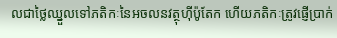លជាថ្លៃឈ្នួលទៅភតិកៈនៃអចលនវត្ថុហ៊ីប៉ូតែក ហើយភតិកៈត្រូវផ្ញើប្រាក់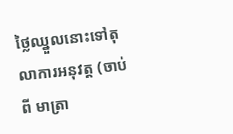ថ្លៃឈ្នួលនោះទៅតុលាការអនុវត្ត (ចាប់ពី មាត្រា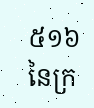៥១៦ នៃក្រ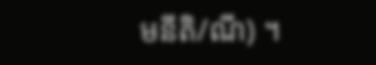មនីតិ/ណី) ។